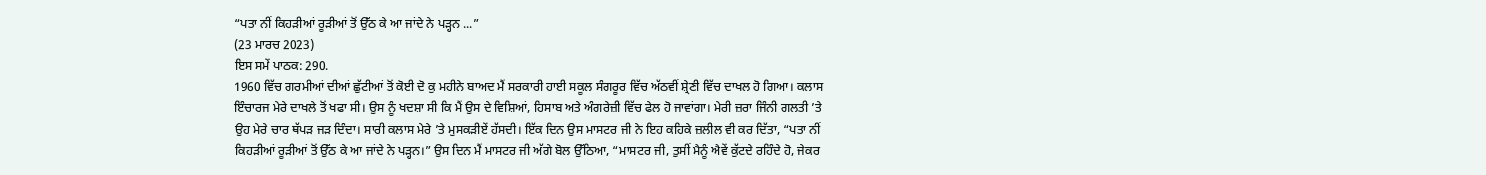“ਪਤਾ ਨੀਂ ਕਿਹੜੀਆਂ ਰੂੜੀਆਂ ਤੋਂ ਉੱਠ ਕੇ ਆ ਜਾਂਦੇ ਨੇ ਪੜ੍ਹਨ ...”
(23 ਮਾਰਚ 2023)
ਇਸ ਸਮੇਂ ਪਾਠਕ: 290.
1960 ਵਿੱਚ ਗਰਮੀਆਂ ਦੀਆਂ ਛੁੱਟੀਆਂ ਤੋਂ ਕੋਈ ਦੋ ਕੁ ਮਹੀਨੇ ਬਾਅਦ ਮੈਂ ਸਰਕਾਰੀ ਹਾਈ ਸਕੂਲ ਸੰਗਰੂਰ ਵਿੱਚ ਅੱਠਵੀਂ ਸ਼੍ਰੇਣੀ ਵਿੱਚ ਦਾਖਲ ਹੋ ਗਿਆ। ਕਲਾਸ ਇੰਚਾਰਜ ਮੇਰੇ ਦਾਖਲੇ ਤੋਂ ਖਫਾ ਸੀ। ਉਸ ਨੂੰ ਖਦਸ਼ਾ ਸੀ ਕਿ ਮੈਂ ਉਸ ਦੇ ਵਿਸ਼ਿਆਂ, ਹਿਸਾਬ ਅਤੇ ਅੰਗਰੇਜ਼ੀ ਵਿੱਚ ਫੇਲ ਹੋ ਜਾਵਾਂਗਾ। ਮੇਰੀ ਜ਼ਰਾ ਜਿੰਨੀ ਗਲਤੀ ’ਤੇ ਉਹ ਮੇਰੇ ਚਾਰ ਥੱਪੜ ਜੜ ਦਿੰਦਾ। ਸਾਰੀ ਕਲਾਸ ਮੇਰੇ ’ਤੇ ਮੁਸਕੜੀਏਂ ਹੱਸਦੀ। ਇੱਕ ਦਿਨ ਉਸ ਮਾਸਟਰ ਜੀ ਨੇ ਇਹ ਕਹਿਕੇ ਜ਼ਲੀਲ ਵੀ ਕਰ ਦਿੱਤਾ, “ਪਤਾ ਨੀਂ ਕਿਹੜੀਆਂ ਰੂੜੀਆਂ ਤੋਂ ਉੱਠ ਕੇ ਆ ਜਾਂਦੇ ਨੇ ਪੜ੍ਹਨ।” ਉਸ ਦਿਨ ਮੈਂ ਮਾਸਟਰ ਜੀ ਅੱਗੇ ਬੋਲ ਉੱਠਿਆ, “ਮਾਸਟਰ ਜੀ, ਤੁਸੀਂ ਮੈਨੂੰ ਐਵੇਂ ਕੁੱਟਦੇ ਰਹਿੰਦੇ ਹੋ, ਜੇਕਰ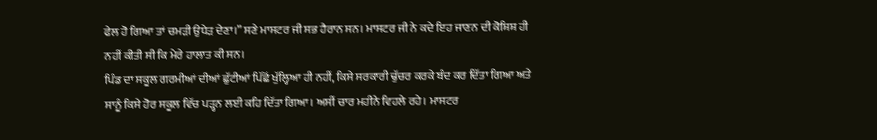ਫੇਲ ਹੋ ਗਿਆ ਤਾਂ ਚਮੜੀ ਉਧੇੜ ਦੇਣਾ।” ਸਣੇ ਮਾਸਟਰ ਜੀ ਸਭ ਹੈਰਾਨ ਸਨ। ਮਾਸਟਰ ਜੀ ਨੇ ਕਦੇ ਇਹ ਜਾਣਨ ਦੀ ਕੋਸ਼ਿਸ਼ ਹੀ ਨਹੀਂ ਕੀਤੀ ਸੀ ਕਿ ਮੇਰੇ ਹਾਲਾਤ ਕੀ ਸਨ।
ਪਿੰਡ ਦਾ ਸਕੂਲ ਗਰਮੀਆਂ ਦੀਆਂ ਛੁੱਟੀਆਂ ਪਿੱਛੋਂ ਖੁੱਲ੍ਹਿਆ ਹੀ ਨਹੀਂ, ਕਿਸੇ ਸਰਕਾਰੀ ਢੁੱਚਰ ਕਰਕੇ ਬੰਦ ਕਰ ਦਿੱਤਾ ਗਿਆ ਅਤੇ ਸਾਨੂੰ ਕਿਸੇ ਹੋਰ ਸਕੂਲ ਵਿੱਚ ਪੜ੍ਹਨ ਲਈ ਕਹਿ ਦਿੱਤਾ ਗਿਆ। ਅਸੀਂ ਚਾਰ ਮਹੀਨੇ ਵਿਹਲੇ ਰਹੇ। ਮਾਸਟਰ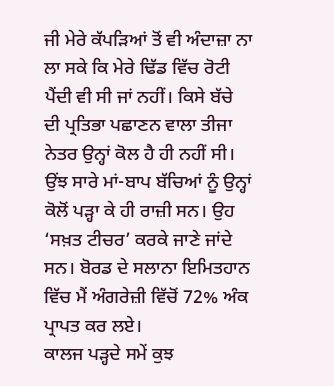ਜੀ ਮੇਰੇ ਕੱਪੜਿਆਂ ਤੋਂ ਵੀ ਅੰਦਾਜ਼ਾ ਨਾ ਲਾ ਸਕੇ ਕਿ ਮੇਰੇ ਢਿੱਡ ਵਿੱਚ ਰੋਟੀ ਪੈਂਦੀ ਵੀ ਸੀ ਜਾਂ ਨਹੀਂ। ਕਿਸੇ ਬੱਚੇ ਦੀ ਪ੍ਰਤਿਭਾ ਪਛਾਣਨ ਵਾਲਾ ਤੀਜਾ ਨੇਤਰ ਉਨ੍ਹਾਂ ਕੋਲ ਹੈ ਹੀ ਨਹੀਂ ਸੀ। ਉਂਝ ਸਾਰੇ ਮਾਂ-ਬਾਪ ਬੱਚਿਆਂ ਨੂੰ ਉਨ੍ਹਾਂ ਕੋਲੋਂ ਪੜ੍ਹਾ ਕੇ ਹੀ ਰਾਜ਼ੀ ਸਨ। ਉਹ ‘ਸਖ਼ਤ ਟੀਚਰ’ ਕਰਕੇ ਜਾਣੇ ਜਾਂਦੇ ਸਨ। ਬੋਰਡ ਦੇ ਸਲਾਨਾ ਇਮਿਤਹਾਨ ਵਿੱਚ ਮੈਂ ਅੰਗਰੇਜ਼ੀ ਵਿੱਚੋਂ 72% ਅੰਕ ਪ੍ਰਾਪਤ ਕਰ ਲਏ।
ਕਾਲਜ ਪੜ੍ਹਦੇ ਸਮੇਂ ਕੁਝ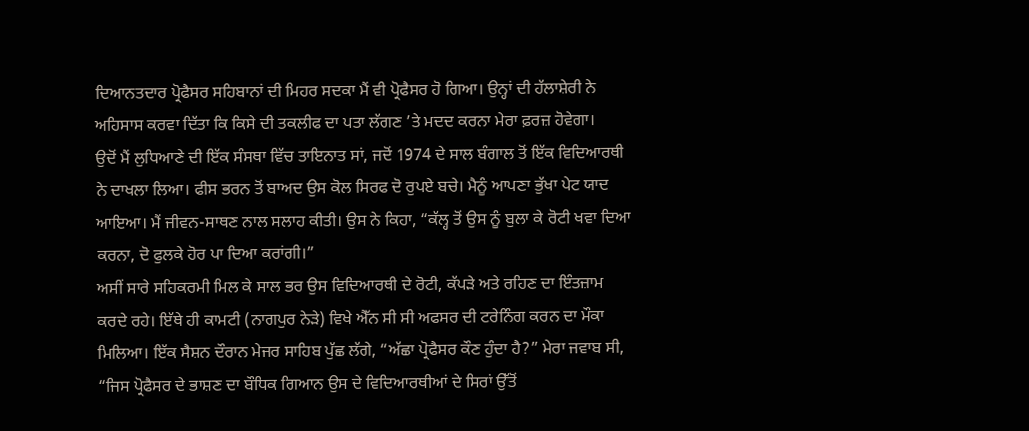ਦਿਆਨਤਦਾਰ ਪ੍ਰੋਫੈਸਰ ਸਹਿਬਾਨਾਂ ਦੀ ਮਿਹਰ ਸਦਕਾ ਮੈਂ ਵੀ ਪ੍ਰੋਫੈਸਰ ਹੋ ਗਿਆ। ਉਨ੍ਹਾਂ ਦੀ ਹੱਲਾਸ਼ੇਰੀ ਨੇ ਅਹਿਸਾਸ ਕਰਵਾ ਦਿੱਤਾ ਕਿ ਕਿਸੇ ਦੀ ਤਕਲੀਫ ਦਾ ਪਤਾ ਲੱਗਣ ’ਤੇ ਮਦਦ ਕਰਨਾ ਮੇਰਾ ਫ਼ਰਜ਼ ਹੋਵੇਗਾ।
ਉਦੋਂ ਮੈਂ ਲੁਧਿਆਣੇ ਦੀ ਇੱਕ ਸੰਸਥਾ ਵਿੱਚ ਤਾਇਨਾਤ ਸਾਂ, ਜਦੋਂ 1974 ਦੇ ਸਾਲ ਬੰਗਾਲ ਤੋਂ ਇੱਕ ਵਿਦਿਆਰਥੀ ਨੇ ਦਾਖਲਾ ਲਿਆ। ਫੀਸ ਭਰਨ ਤੋਂ ਬਾਅਦ ਉਸ ਕੋਲ ਸਿਰਫ ਦੋ ਰੁਪਏ ਬਚੇ। ਮੈਨੂੰ ਆਪਣਾ ਭੁੱਖਾ ਪੇਟ ਯਾਦ ਆਇਆ। ਮੈਂ ਜੀਵਨ-ਸਾਥਣ ਨਾਲ ਸਲਾਹ ਕੀਤੀ। ਉਸ ਨੇ ਕਿਹਾ, “ਕੱਲ੍ਹ ਤੋਂ ਉਸ ਨੂੰ ਬੁਲਾ ਕੇ ਰੋਟੀ ਖਵਾ ਦਿਆ ਕਰਨਾ, ਦੋ ਫੁਲਕੇ ਹੋਰ ਪਾ ਦਿਆ ਕਰਾਂਗੀ।”
ਅਸੀਂ ਸਾਰੇ ਸਹਿਕਰਮੀ ਮਿਲ ਕੇ ਸਾਲ ਭਰ ਉਸ ਵਿਦਿਆਰਥੀ ਦੇ ਰੋਟੀ, ਕੱਪੜੇ ਅਤੇ ਰਹਿਣ ਦਾ ਇੰਤਜ਼ਾਮ ਕਰਦੇ ਰਹੇ। ਇੱਥੇ ਹੀ ਕਾਮਟੀ (ਨਾਗਪੁਰ ਨੇੜੇ) ਵਿਖੇ ਐੱਨ ਸੀ ਸੀ ਅਫਸਰ ਦੀ ਟਰੇਨਿੰਗ ਕਰਨ ਦਾ ਮੌਕਾ ਮਿਲਿਆ। ਇੱਕ ਸੈਸ਼ਨ ਦੌਰਾਨ ਮੇਜਰ ਸਾਹਿਬ ਪੁੱਛ ਲੱਗੇ, “ਅੱਛਾ ਪ੍ਰੋਫੈਸਰ ਕੌਣ ਹੁੰਦਾ ਹੈ?” ਮੇਰਾ ਜਵਾਬ ਸੀ, “ਜਿਸ ਪ੍ਰੋਫੈਸਰ ਦੇ ਭਾਸ਼ਣ ਦਾ ਬੌਧਿਕ ਗਿਆਨ ਉਸ ਦੇ ਵਿਦਿਆਰਥੀਆਂ ਦੇ ਸਿਰਾਂ ਉੱਤੋਂ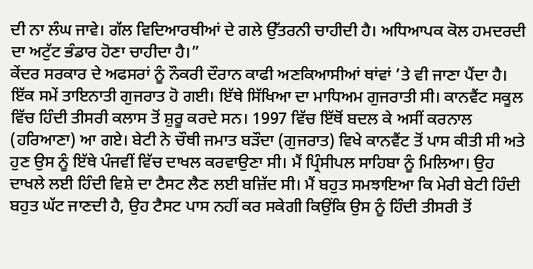ਦੀ ਨਾ ਲੰਘ ਜਾਵੇ। ਗੱਲ ਵਿਦਿਆਰਥੀਆਂ ਦੇ ਗਲੇ ਉੱਤਰਨੀ ਚਾਹੀਦੀ ਹੈ। ਅਧਿਆਪਕ ਕੋਲ ਹਮਦਰਦੀ ਦਾ ਅਟੁੱਟ ਭੰਡਾਰ ਹੋਣਾ ਚਾਹੀਦਾ ਹੈ।”
ਕੇਂਦਰ ਸਰਕਾਰ ਦੇ ਅਫਸਰਾਂ ਨੂੰ ਨੌਕਰੀ ਦੌਰਾਨ ਕਾਫੀ ਅਣਕਿਆਸੀਆਂ ਥਾਂਵਾਂ ’ਤੇ ਵੀ ਜਾਣਾ ਪੈਂਦਾ ਹੈ। ਇੱਕ ਸਮੇਂ ਤਾਇਨਾਤੀ ਗੁਜਰਾਤ ਹੋ ਗਈ। ਇੱਥੇ ਸਿੱਖਿਆ ਦਾ ਮਾਧਿਅਮ ਗੁਜਰਾਤੀ ਸੀ। ਕਾਨਵੈਂਟ ਸਕੂਲ ਵਿੱਚ ਹਿੰਦੀ ਤੀਸਰੀ ਕਲਾਸ ਤੋਂ ਸ਼ੁਰੂ ਕਰਦੇ ਸਨ। 1997 ਵਿੱਚ ਇੱਥੋਂ ਬਦਲ ਕੇ ਅਸੀਂ ਕਰਨਾਲ (ਹਰਿਆਣਾ) ਆ ਗਏ। ਬੇਟੀ ਨੇ ਚੌਥੀ ਜਮਾਤ ਬੜੌਦਾ (ਗੁਜਰਾਤ) ਵਿਖੇ ਕਾਨਵੈਂਟ ਤੋਂ ਪਾਸ ਕੀਤੀ ਸੀ ਅਤੇ ਹੁਣ ਉਸ ਨੂੰ ਇੱਥੇ ਪੰਜਵੀਂ ਵਿੱਚ ਦਾਖਲ ਕਰਵਾਉਣਾ ਸੀ। ਮੈਂ ਪ੍ਰਿੰਸੀਪਲ ਸਾਹਿਬਾ ਨੂੰ ਮਿਲਿਆ। ਉਹ ਦਾਖਲੇ ਲਈ ਹਿੰਦੀ ਵਿਸ਼ੇ ਦਾ ਟੈਸਟ ਲੈਣ ਲਈ ਬਜ਼ਿੱਦ ਸੀ। ਮੈਂ ਬਹੁਤ ਸਮਝਾਇਆ ਕਿ ਮੇਰੀ ਬੇਟੀ ਹਿੰਦੀ ਬਹੁਤ ਘੱਟ ਜਾਣਦੀ ਹੈ, ਉਹ ਟੈਸਟ ਪਾਸ ਨਹੀਂ ਕਰ ਸਕੇਗੀ ਕਿਉਂਕਿ ਉਸ ਨੂੰ ਹਿੰਦੀ ਤੀਸਰੀ ਤੋਂ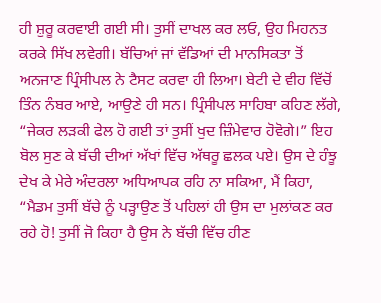ਹੀ ਸ਼ੁਰੂ ਕਰਵਾਈ ਗਈ ਸੀ। ਤੁਸੀਂ ਦਾਖਲ ਕਰ ਲਓ, ਉਹ ਮਿਹਨਤ ਕਰਕੇ ਸਿੱਖ ਲਵੇਗੀ। ਬੱਚਿਆਂ ਜਾਂ ਵੱਡਿਆਂ ਦੀ ਮਾਨਸਿਕਤਾ ਤੋਂ ਅਨਜਾਣ ਪ੍ਰਿੰਸੀਪਲ ਨੇ ਟੈਸਟ ਕਰਵਾ ਹੀ ਲਿਆ। ਬੇਟੀ ਦੇ ਵੀਹ ਵਿੱਚੋਂ ਤਿੰਨ ਨੰਬਰ ਆਏ, ਆਉਣੇ ਹੀ ਸਨ। ਪ੍ਰਿੰਸੀਪਲ ਸਾਹਿਬਾ ਕਹਿਣ ਲੱਗੇ, “ਜੇਕਰ ਲੜਕੀ ਫੇਲ ਹੋ ਗਈ ਤਾਂ ਤੁਸੀਂ ਖੁਦ ਜ਼ਿੰਮੇਵਾਰ ਹੋਵੋਗੇ।” ਇਹ ਬੋਲ ਸੁਣ ਕੇ ਬੱਚੀ ਦੀਆਂ ਅੱਖਾਂ ਵਿੱਚ ਅੱਥਰੂ ਛਲਕ ਪਏ। ਉਸ ਦੇ ਹੰਝੂ ਦੇਖ ਕੇ ਮੇਰੇ ਅੰਦਰਲਾ ਅਧਿਆਪਕ ਰਹਿ ਨਾ ਸਕਿਆ, ਮੈਂ ਕਿਹਾ, “ਮੈਡਮ ਤੁਸੀਂ ਬੱਚੇ ਨੂੰ ਪੜ੍ਹਾਉਣ ਤੋਂ ਪਹਿਲਾਂ ਹੀ ਉਸ ਦਾ ਮੁਲਾਂਕਣ ਕਰ ਰਹੇ ਹੋ! ਤੁਸੀਂ ਜੋ ਕਿਹਾ ਹੈ ਉਸ ਨੇ ਬੱਚੀ ਵਿੱਚ ਹੀਣ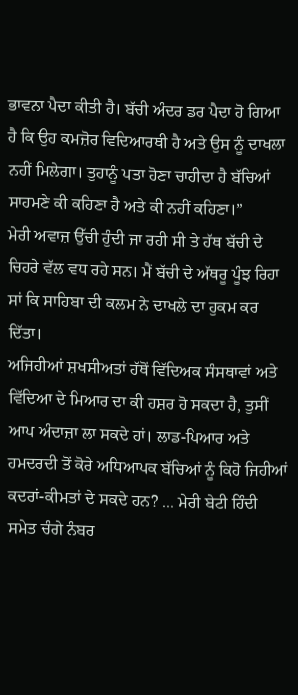ਭਾਵਨਾ ਪੈਦਾ ਕੀਤੀ ਹੈ। ਬੱਚੀ ਅੰਦਰ ਡਰ ਪੈਦਾ ਹੋ ਗਿਆ ਹੈ ਕਿ ਉਹ ਕਮਜ਼ੋਰ ਵਿਦਿਆਰਥੀ ਹੈ ਅਤੇ ਉਸ ਨੂੰ ਦਾਖਲਾ ਨਹੀਂ ਮਿਲੇਗਾ। ਤੁਹਾਨੂੰ ਪਤਾ ਹੋਣਾ ਚਾਹੀਦਾ ਹੈ ਬੱਚਿਆਂ ਸਾਹਮਣੇ ਕੀ ਕਹਿਣਾ ਹੈ ਅਤੇ ਕੀ ਨਹੀਂ ਕਹਿਣਾ।”
ਮੇਰੀ ਅਵਾਜ਼ ਉੱਚੀ ਹੁੰਦੀ ਜਾ ਰਹੀ ਸੀ ਤੇ ਹੱਥ ਬੱਚੀ ਦੇ ਚਿਹਰੇ ਵੱਲ ਵਧ ਰਹੇ ਸਨ। ਮੈਂ ਬੱਚੀ ਦੇ ਅੱਥਰੂ ਪੂੰਝ ਰਿਹਾ ਸਾਂ ਕਿ ਸਾਹਿਬਾ ਦੀ ਕਲਮ ਨੇ ਦਾਖਲੇ ਦਾ ਹੁਕਮ ਕਰ ਦਿੱਤਾ।
ਅਜਿਹੀਆਂ ਸ਼ਖਸੀਅਤਾਂ ਹੱਥੋਂ ਵਿੱਦਿਅਕ ਸੰਸਥਾਵਾਂ ਅਤੇ ਵਿੱਦਿਆ ਦੇ ਮਿਆਰ ਦਾ ਕੀ ਹਸ਼ਰ ਹੋ ਸਕਦਾ ਹੈ, ਤੁਸੀਂ ਆਪ ਅੰਦਾਜ਼ਾ ਲਾ ਸਕਦੇ ਹਾਂ। ਲਾਡ-ਪਿਆਰ ਅਤੇ ਹਮਦਰਦੀ ਤੋਂ ਕੋਰੇ ਅਧਿਆਪਕ ਬੱਚਿਆਂ ਨੂੰ ਕਿਹੋ ਜਿਹੀਆਂ ਕਦਰਾਂ-ਕੀਮਤਾਂ ਦੇ ਸਕਦੇ ਹਨ? ... ਮੇਰੀ ਬੇਟੀ ਹਿੰਦੀ ਸਮੇਤ ਚੰਗੇ ਨੰਬਰ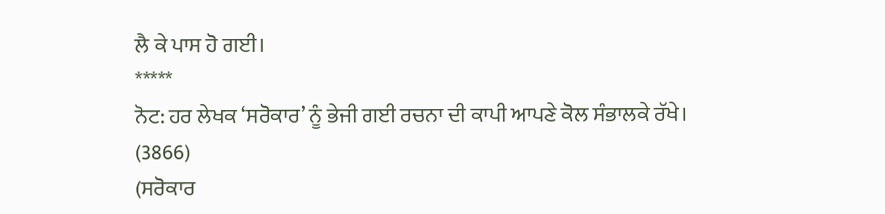ਲੈ ਕੇ ਪਾਸ ਹੋ ਗਈ।
*****
ਨੋਟ: ਹਰ ਲੇਖਕ ‘ਸਰੋਕਾਰ’ ਨੂੰ ਭੇਜੀ ਗਈ ਰਚਨਾ ਦੀ ਕਾਪੀ ਆਪਣੇ ਕੋਲ ਸੰਭਾਲਕੇ ਰੱਖੇ।
(3866)
(ਸਰੋਕਾਰ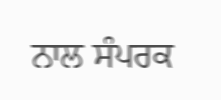ਨਾਲ ਸੰਪਰਕ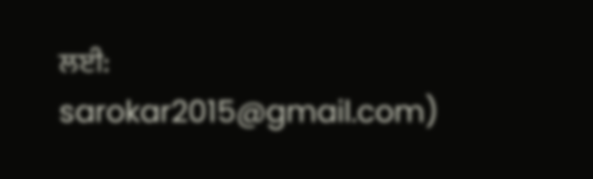ਲਈ: sarokar2015@gmail.com)